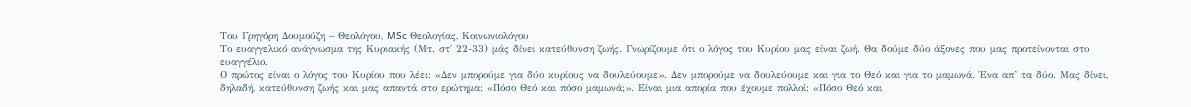Του Γρηγόρη Δουμούζη – Θεολόγου, MSc Θεολογίας, Κοινωνιολόγου
Tο ευαγγελικό ανάγνωσμα της Κυριακής (Μτ. στ΄ 22-33) μάς δίνει κατεύθυνση ζωής. Γνωρίζουμε ότι ο λόγος του Κυρίου μας είναι ζωή. Θα δούμε δύο άξονες που μας προτείνονται στο ευαγγέλιο.
Ο πρώτος είναι ο λόγος του Κυρίου που λέει: «Δεν μπορούμε για δύο κυρίους να δουλεύουμε». Δεν μπορούμε να δουλεύουμε και για το Θεό και για το μαμωνά. Ένα απ’ τα δύο. Μας δίνει, δηλαδή, κατεύθυνση ζωής και μας απαντά στο ερώτημα: «Πόσο Θεό και πόσο μαμωνά;». Είναι μια απορία που έχουμε πολλοί: «Πόσο Θεό και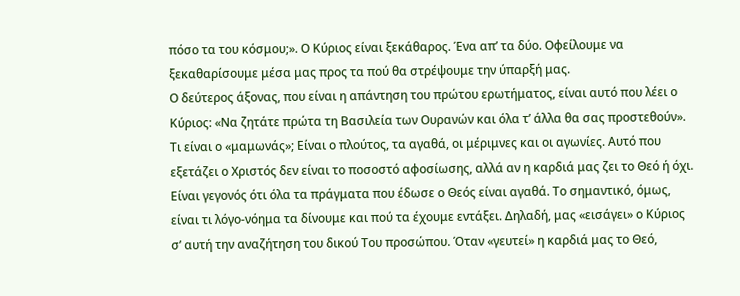πόσο τα του κόσμου;». Ο Κύριος είναι ξεκάθαρος. Ένα απ’ τα δύο. Οφείλουμε να ξεκαθαρίσουμε μέσα μας προς τα πού θα στρέψουμε την ύπαρξή μας.
Ο δεύτερος άξονας, που είναι η απάντηση του πρώτου ερωτήματος, είναι αυτό που λέει ο Κύριος: «Να ζητάτε πρώτα τη Βασιλεία των Ουρανών και όλα τ’ άλλα θα σας προστεθούν». Τι είναι ο «μαμωνάς»; Είναι ο πλούτος, τα αγαθά, οι μέριμνες και οι αγωνίες. Αυτό που εξετάζει ο Χριστός δεν είναι το ποσοστό αφοσίωσης, αλλά αν η καρδιά μας ζει το Θεό ή όχι. Είναι γεγονός ότι όλα τα πράγματα που έδωσε ο Θεός είναι αγαθά. Το σημαντικό, όμως, είναι τι λόγο-νόημα τα δίνουμε και πού τα έχουμε εντάξει. Δηλαδή, μας «εισάγει» ο Κύριος σ’ αυτή την αναζήτηση του δικού Του προσώπου. Όταν «γευτεί» η καρδιά μας το Θεό,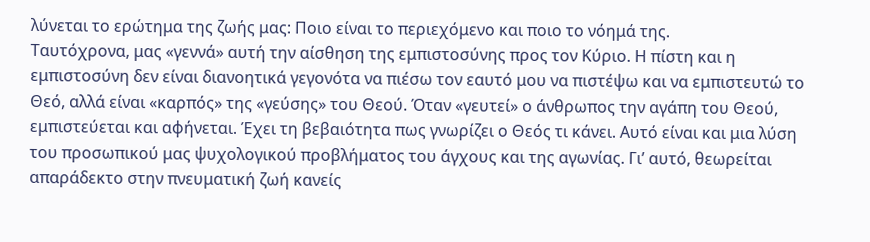λύνεται το ερώτημα της ζωής μας: Ποιο είναι το περιεχόμενο και ποιο το νόημά της.
Ταυτόχρονα, μας «γεννά» αυτή την αίσθηση της εμπιστοσύνης προς τον Κύριο. Η πίστη και η εμπιστοσύνη δεν είναι διανοητικά γεγονότα να πιέσω τον εαυτό μου να πιστέψω και να εμπιστευτώ το Θεό, αλλά είναι «καρπός» της «γεύσης» του Θεού. Όταν «γευτεί» ο άνθρωπος την αγάπη του Θεού, εμπιστεύεται και αφήνεται. Έχει τη βεβαιότητα πως γνωρίζει ο Θεός τι κάνει. Αυτό είναι και μια λύση του προσωπικού μας ψυχολογικού προβλήματος του άγχους και της αγωνίας. Γι’ αυτό, θεωρείται απαράδεκτο στην πνευματική ζωή κανείς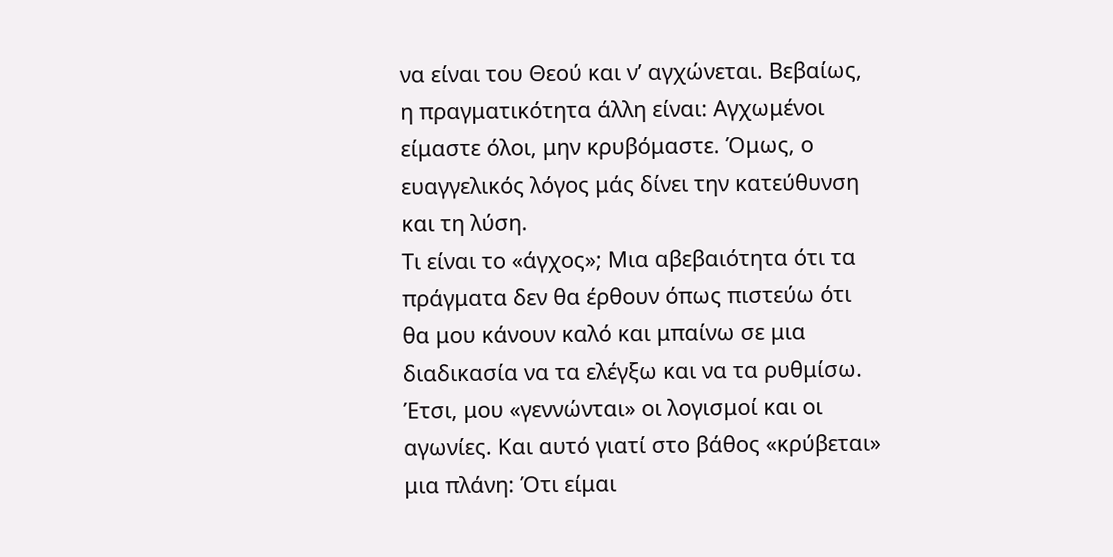να είναι του Θεού και ν’ αγχώνεται. Βεβαίως, η πραγματικότητα άλλη είναι: Αγχωμένοι είμαστε όλοι, μην κρυβόμαστε. Όμως, ο ευαγγελικός λόγος μάς δίνει την κατεύθυνση και τη λύση.
Τι είναι το «άγχος»; Μια αβεβαιότητα ότι τα πράγματα δεν θα έρθουν όπως πιστεύω ότι θα μου κάνουν καλό και μπαίνω σε μια διαδικασία να τα ελέγξω και να τα ρυθμίσω. Έτσι, μου «γεννώνται» οι λογισμοί και οι αγωνίες. Και αυτό γιατί στο βάθος «κρύβεται» μια πλάνη: Ότι είμαι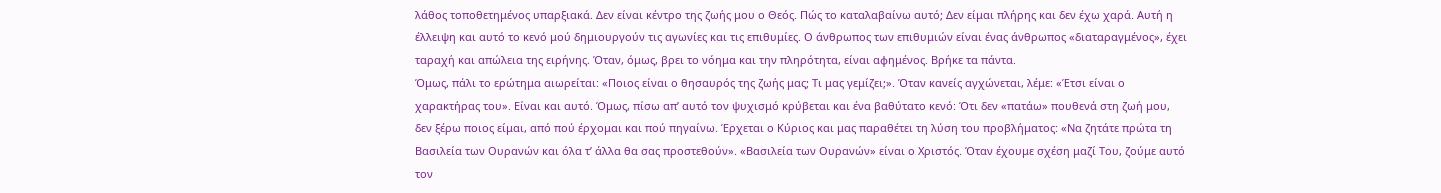λάθος τοποθετημένος υπαρξιακά. Δεν είναι κέντρο της ζωής μου ο Θεός. Πώς το καταλαβαίνω αυτό; Δεν είμαι πλήρης και δεν έχω χαρά. Αυτή η έλλειψη και αυτό το κενό μού δημιουργούν τις αγωνίες και τις επιθυμίες. Ο άνθρωπος των επιθυμιών είναι ένας άνθρωπος «διαταραγμένος», έχει ταραχή και απώλεια της ειρήνης. Όταν, όμως, βρει το νόημα και την πληρότητα, είναι αφημένος. Βρήκε τα πάντα.
Όμως, πάλι το ερώτημα αιωρείται: «Ποιος είναι ο θησαυρός της ζωής μας; Τι μας γεμίζει;». Όταν κανείς αγχώνεται, λέμε: «Έτσι είναι ο χαρακτήρας του». Είναι και αυτό. Όμως, πίσω απ’ αυτό τον ψυχισμό κρύβεται και ένα βαθύτατο κενό: Ότι δεν «πατάω» πουθενά στη ζωή μου, δεν ξέρω ποιος είμαι, από πού έρχομαι και πού πηγαίνω. Έρχεται ο Κύριος και μας παραθέτει τη λύση του προβλήματος: «Να ζητάτε πρώτα τη Βασιλεία των Ουρανών και όλα τ’ άλλα θα σας προστεθούν». «Βασιλεία των Ουρανών» είναι ο Χριστός. Όταν έχουμε σχέση μαζί Του, ζούμε αυτό τον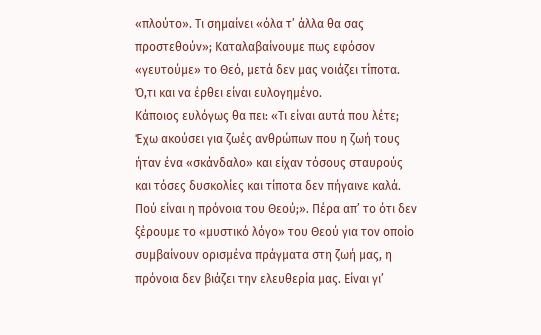«πλούτο». Τι σημαίνει «όλα τ’ άλλα θα σας προστεθούν»; Καταλαβαίνουμε πως εφόσον «γευτούμε» το Θεό, μετά δεν μας νοιάζει τίποτα. Ό,τι και να έρθει είναι ευλογημένο.
Κάποιος ευλόγως θα πει: «Τι είναι αυτά που λέτε; Έχω ακούσει για ζωές ανθρώπων που η ζωή τους ήταν ένα «σκάνδαλο» και είχαν τόσους σταυρούς και τόσες δυσκολίες και τίποτα δεν πήγαινε καλά. Πού είναι η πρόνοια του Θεού;». Πέρα απ’ το ότι δεν ξέρουμε το «μυστικό λόγο» του Θεού για τον οποίο συμβαίνουν ορισμένα πράγματα στη ζωή μας, η πρόνοια δεν βιάζει την ελευθερία μας. Είναι γι’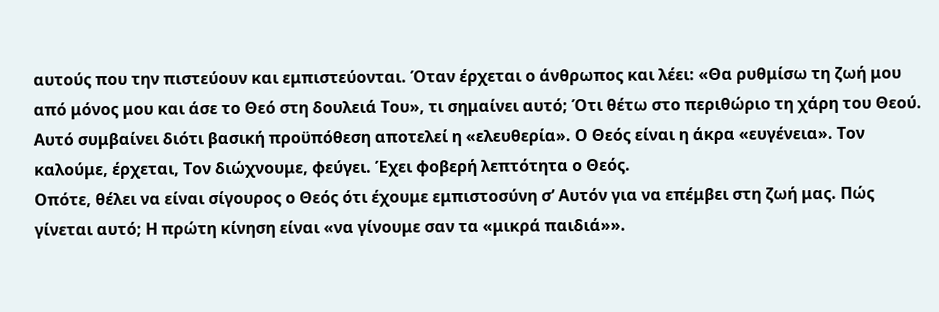αυτούς που την πιστεύουν και εμπιστεύονται. Όταν έρχεται ο άνθρωπος και λέει: «Θα ρυθμίσω τη ζωή μου από μόνος μου και άσε το Θεό στη δουλειά Του», τι σημαίνει αυτό; Ότι θέτω στο περιθώριο τη χάρη του Θεού. Αυτό συμβαίνει διότι βασική προϋπόθεση αποτελεί η «ελευθερία». Ο Θεός είναι η άκρα «ευγένεια». Τον καλούμε, έρχεται, Τον διώχνουμε, φεύγει. Έχει φοβερή λεπτότητα ο Θεός.
Οπότε, θέλει να είναι σίγουρος ο Θεός ότι έχουμε εμπιστοσύνη σ’ Αυτόν για να επέμβει στη ζωή μας. Πώς γίνεται αυτό; Η πρώτη κίνηση είναι «να γίνουμε σαν τα «μικρά παιδιά»».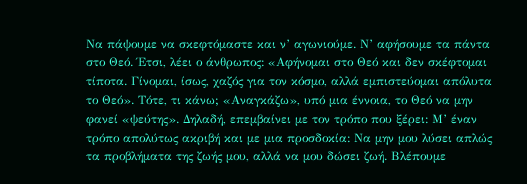Να πάψουμε να σκεφτόμαστε και ν’ αγωνιούμε. Ν’ αφήσουμε τα πάντα στο Θεό. Έτσι, λέει ο άνθρωπος: «Αφήνομαι στο Θεό και δεν σκέφτομαι τίποτα. Γίνομαι, ίσως, χαζός για τον κόσμο, αλλά εμπιστεύομαι απόλυτα το Θεό». Τότε, τι κάνω; «Αναγκάζω», υπό μια έννοια, το Θεό να μην φανεί «ψεύτης». Δηλαδή, επεμβαίνει με τον τρόπο που ξέρει: Μ’ έναν τρόπο απολύτως ακριβή και με μια προσδοκία: Να μην μου λύσει απλώς τα προβλήματα της ζωής μου, αλλά να μου δώσει ζωή. Βλέπουμε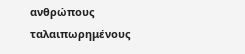ανθρώπους ταλαιπωρημένους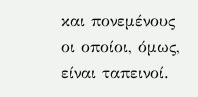και πονεμένους οι οποίοι, όμως, είναι ταπεινοί.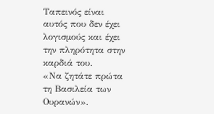Ταπεινός είναι αυτός που δεν έχει λογισμούς και έχει την πληρότητα στην καρδιά του.
«Να ζητάτε πρώτα τη Βασιλεία των Ουρανών».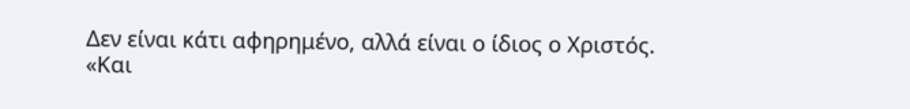Δεν είναι κάτι αφηρημένο, αλλά είναι ο ίδιος ο Χριστός. «Και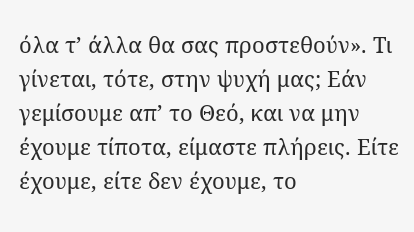όλα τ’ άλλα θα σας προστεθούν». Τι γίνεται, τότε, στην ψυχή μας; Εάν γεμίσουμε απ’ το Θεό, και να μην έχουμε τίποτα, είμαστε πλήρεις. Είτε έχουμε, είτε δεν έχουμε, το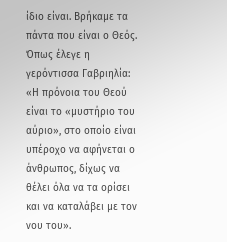ίδιο είναι. Βρήκαμε τα πάντα που είναι ο Θεός. Όπως έλεγε η γερόντισσα Γαβριηλία: «Η πρόνοια του Θεού είναι το «μυστήριο του αύριο», στο οποίο είναι υπέροχο να αφήνεται ο άνθρωπος, δίχως να θέλει όλα να τα ορίσει και να καταλάβει με τον νου του».